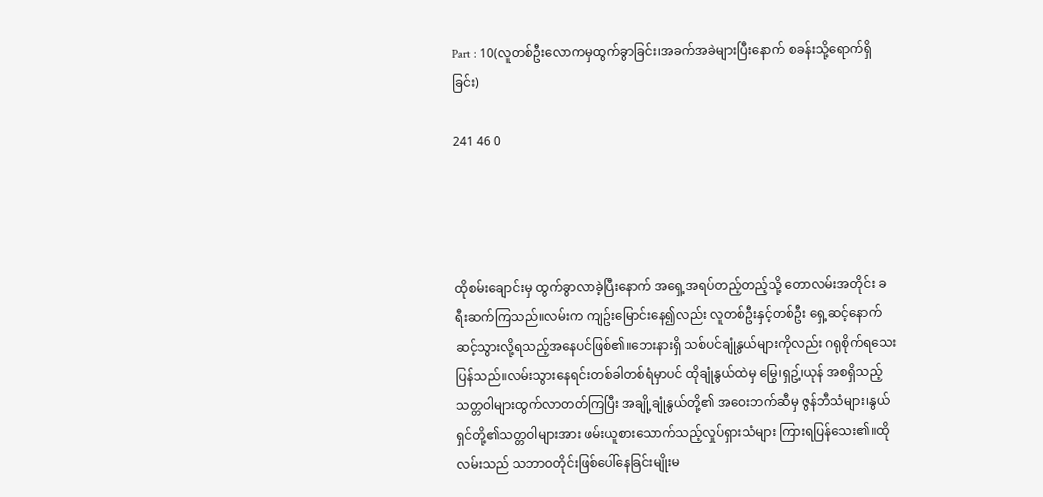Part : 10(လူတစ်ဦးလောကမှထွက်ခွာခြင်း၊အခက်အခဲများပြီးနောက် စခန်းသို့ရောက်ရှိခြင်း)

241 46 0




ထိုစမ်းချောင်းမှ ထွက်ခွာလာခဲ့ပြီးနောက် အရှေ့အရပ်တည့်တည့်သို့ တောလမ်းအတိုင်း ခရီးဆက်ကြသည်။လမ်းက ကျဥ်းမြောင်းနေ၍လည်း လူတစ်ဦးနှင့်တစ်ဦး ရှေ့ဆင့်နောက်ဆင့်သွားလို့ရသည့်အနေပင်ဖြစ်၏။ဘေးနားရှိ သစ်ပင်ချုံနွယ်များကိုလည်း ဂရုစိုက်ရသေးပြန်သည်။လမ်းသွားနေရင်းတစ်ခါတစ်ရံမှာပင် ထိုချုံနွယ်ထဲမှ မြွေ၊ရှဥ့်၊ယုန် အစရှိသည့်သတ္တဝါများထွက်လာတတ်ကြပြီး အချို့ချုံနွယ်တို့၏ အဝေးဘက်ဆီမှ ဇွန်ဘီသံများ၊နွယ်ရှင်တို့၏သတ္တဝါများအား ဖမ်းယူစားသောက်သည့်လှုပ်ရှားသံများ ကြားရပြန်သေး၏။ထိုလမ်းသည် သဘာဝတိုင်းဖြစ်ပေါ်နေခြင်းမျိုးမ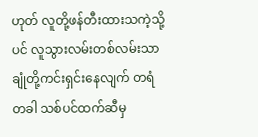ဟုတ် လူတို့ဖန်တီးထားသကဲ့သို့ပင် လူသွားလမ်းတစ်လမ်းသာ ချုံတို့ကင်းရှင်းနေလျက် တရံတခါ သစ်ပင်ထက်ဆီမှ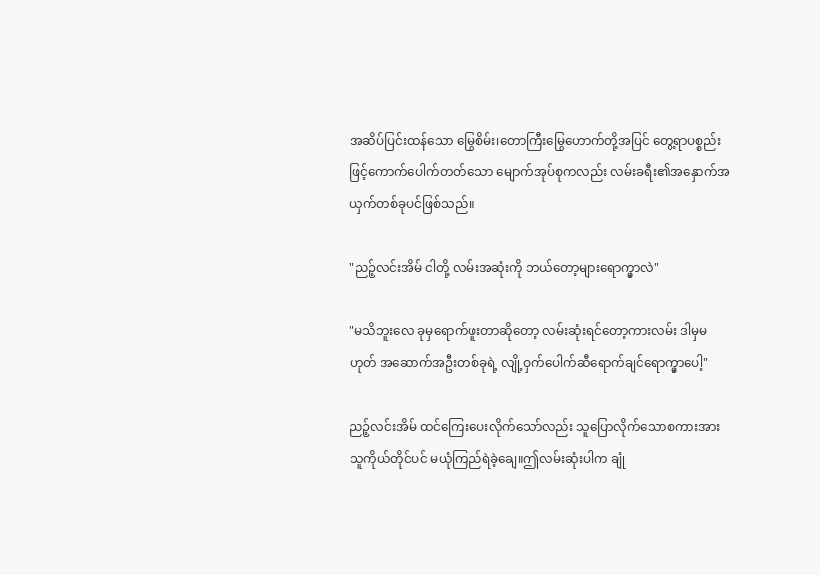အဆိပ်ပြင်းထန်သော မြွေစိမ်း၊တောကြီးမြွေဟောက်တို့အပြင် တွေ့ရာပစ္စည်းဖြင့်ကောက်ပေါက်တတ်သော မျောက်အုပ်စုကလည်း လမ်းခရီး၏အနှောက်အယှက်တစ်ခုပင်ဖြစ်သည်။

"ညဉ့်လင်းအိမ် ငါတို့ လမ်းအဆုံးကို ဘယ်တော့များရောက္မှာလဲ"

"မသိဘူးလေ ခုမှရောက်ဖူးတာဆိုတော့ လမ်းဆုံးရင်တော့ကားလမ်း ဒါမှမဟုတ် အဆောက်အဦးတစ်ခုရဲ့ လျို့ဝှက်ပေါက်ဆီရောက်ချင်ရောက္မှာပေါ့"

ညဉ့်လင်းအိမ် ထင်ကြေးပေးလိုက်သော်လည်း သူပြောလိုက်သောစကားအား သူကိုယ်တိုင်ပင် မယုံကြည်ရဲခဲ့ချေ။ဤလမ်းဆုံးပါက ချုံ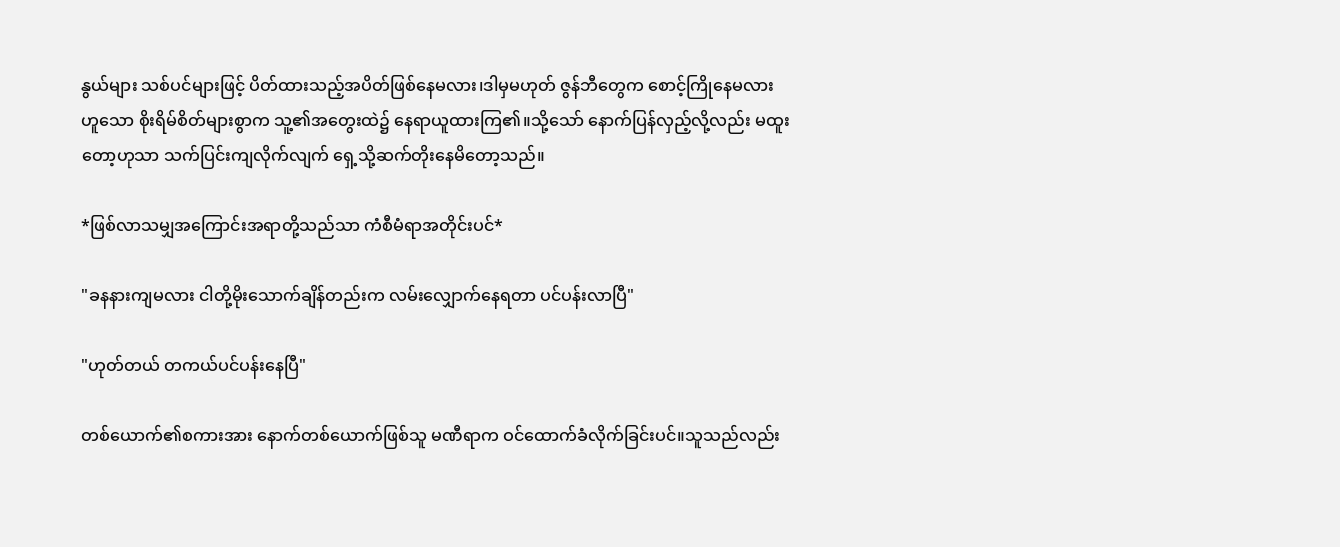နွယ်များ သစ်ပင်များဖြင့် ပိတ်ထားသည့်အပိတ်ဖြစ်နေမလား၊ဒါမှမဟုတ် ဇွန်ဘီတွေက စောင့်ကြိုနေမလား ဟူသော စိုးရိမ်စိတ်များစွာက သူ့၏အတွေးထဲ၌ နေရာယူထားကြ၏။သို့သော် နောက်ပြန်လှည့်လို့လည်း မထူးတော့ဟုသာ သက်ပြင်းကျလိုက်လျက် ရှေ့သို့ဆက်တိုးနေမိတော့သည်။

*ဖြစ်လာသမျှအကြောင်းအရာတို့သည်သာ ကံစီမံရာအတိုင်းပင်*

"ခနနားကျမလား ငါတို့မိုးသောက်ချိန်တည်းက လမ်းလျှောက်နေရတာ ပင်ပန်းလာပြီ"

"ဟုတ်တယ် တကယ်ပင်ပန်းနေပြီ"

တစ်ယောက်၏စကားအား နောက်တစ်ယောက်ဖြစ်သူ မဏီရာက ဝင်ထောက်ခံလိုက်ခြင်းပင်။သူသည်လည်း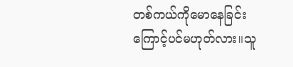တစ်ကယ်ကိုမောနေခြင်းကြောင့်ပင်မဟုတ်လား။သူ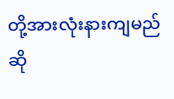တို့အားလုံးနားကျမည်ဆို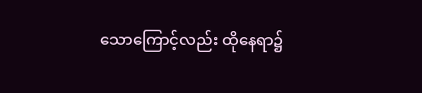သောကြောင့်လည်း ထိုနေရာ၌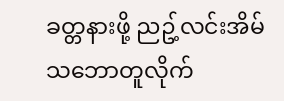ခတ္တနားဖို့ ညဥ့်လင်းအိမ် သဘောတူလိုက်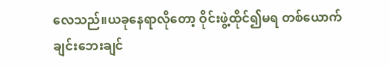လေသည်။ယခုနေရာလိုတော့ ဝိုင်းဖွဲ့ထိုင်၍မရ တစ်ယောက်ချင်းဘေးချင်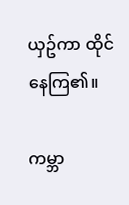ယှဥ်ကာ ထိုင်နေကြ၏။

ကမ္ဘာ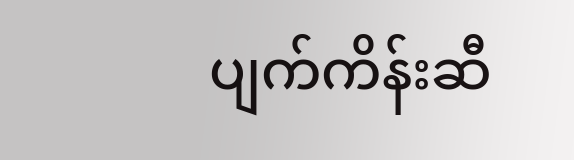ပျက်ကိန်းဆီ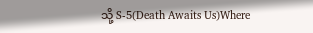သို့ S-5(Death Awaits Us)Where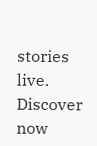stories live. Discover now